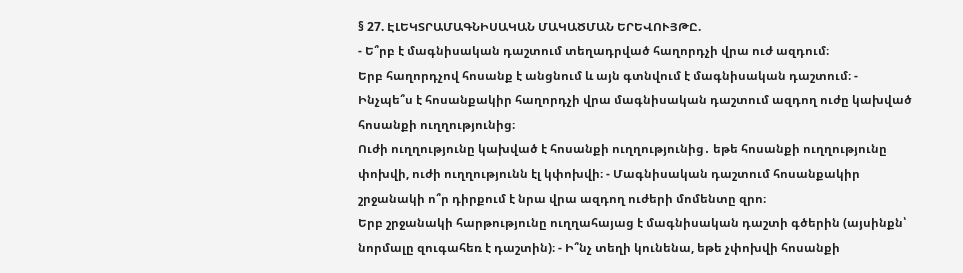§ 27. ԷԼԵԿՏՐԱՄԱԳՆԻՍԱԿԱՆ ՄԱԿԱԾՄԱՆ ԵՐԵՎՈՒՅԹԸ.
- Ե՞րբ է մագնիսական դաշտում տեղադրված հաղորդչի վրա ուժ ազդում։
Երբ հաղորդչով հոսանք է անցնում և այն գտնվում է մագնիսական դաշտում։ - Ինչպե՞ս է հոսանքակիր հաղորդչի վրա մագնիսական դաշտում ազդող ուժը կախված հոսանքի ուղղությունից։
Ուժի ուղղությունը կախված է հոսանքի ուղղությունից․ եթե հոսանքի ուղղությունը փոխվի, ուժի ուղղությունն էլ կփոխվի։ - Մագնիսական դաշտում հոսանքակիր շրջանակի ո՞ր դիրքում է նրա վրա ազդող ուժերի մոմենտը զրո։
Երբ շրջանակի հարթությունը ուղղահայաց է մագնիսական դաշտի գծերին (այսինքն՝ նորմալը զուգահեռ է դաշտին)։ - Ի՞նչ տեղի կունենա, եթե չփոխվի հոսանքի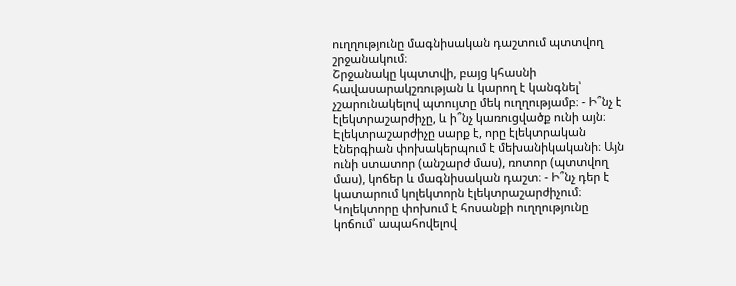ուղղությունը մագնիսական դաշտում պտտվող շրջանակում։
Շրջանակը կպտտվի, բայց կհասնի հավասարակշռության և կարող է կանգնել՝ չշարունակելով պտույտը մեկ ուղղությամբ։ - Ի՞նչ է էլեկտրաշարժիչը, և ի՞նչ կառուցվածք ունի այն։
Էլեկտրաշարժիչը սարք է, որը էլեկտրական էներգիան փոխակերպում է մեխանիկականի։ Այն ունի ստատոր (անշարժ մաս), ռոտոր (պտտվող մաս), կոճեր և մագնիսական դաշտ։ - Ի՞նչ դեր է կատարում կոլեկտորն էլեկտրաշարժիչում։
Կոլեկտորը փոխում է հոսանքի ուղղությունը կոճում՝ ապահովելով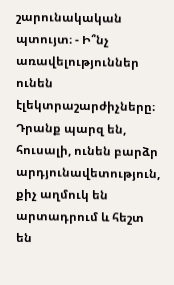շարունակական պտույտ։ - Ի՞նչ առավելություններ ունեն էլեկտրաշարժիչները։
Դրանք պարզ են, հուսալի, ունեն բարձր արդյունավետություն, քիչ աղմուկ են արտադրում և հեշտ են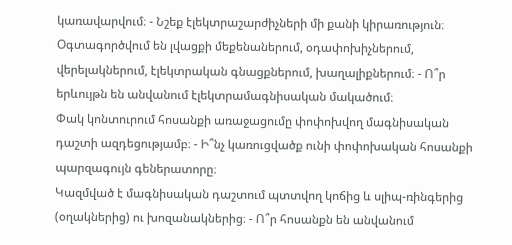կառավարվում։ - Նշեք էլեկտրաշարժիչների մի քանի կիրառություն։
Օգտագործվում են լվացքի մեքենաներում, օդափոխիչներում, վերելակներում, էլեկտրական գնացքներում, խաղալիքներում։ - Ո՞ր երևույթն են անվանում էլեկտրամագնիսական մակածում։
Փակ կոնտուրում հոսանքի առաջացումը փոփոխվող մագնիսական դաշտի ազդեցությամբ։ - Ի՞նչ կառուցվածք ունի փոփոխական հոսանքի պարզագույն գեներատորը։
Կազմված է մագնիսական դաշտում պտտվող կոճից և սլիպ-ռինգերից (օղակներից) ու խոզանակներից։ - Ո՞ր հոսանքն են անվանում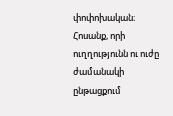փոփոխական։
Հոսանք, որի ուղղությունն ու ուժը ժամանակի ընթացքում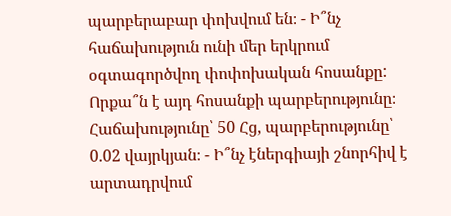պարբերաբար փոխվում են։ - Ի՞նչ հաճախություն ունի մեր երկրում օգտագործվող փոփոխական հոսանքը: Որքա՞ն է այդ հոսանքի պարբերությունը։
Հաճախությունը՝ 50 Հց, պարբերությունը՝ 0.02 վայրկյան։ - Ի՞նչ էներգիայի շնորհիվ է արտադրվում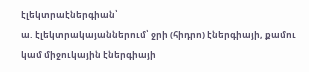էլեկտրաէներգիան՝
ա. էլեկտրակայաններում՝ ջրի (հիդրո) էներգիայի, քամու կամ միջուկային էներգիայի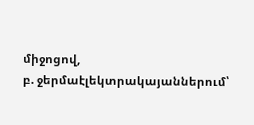միջոցով,
բ. ջերմաէլեկտրակայաններում՝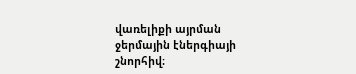վառելիքի այրման ջերմային էներգիայի շնորհիվ։